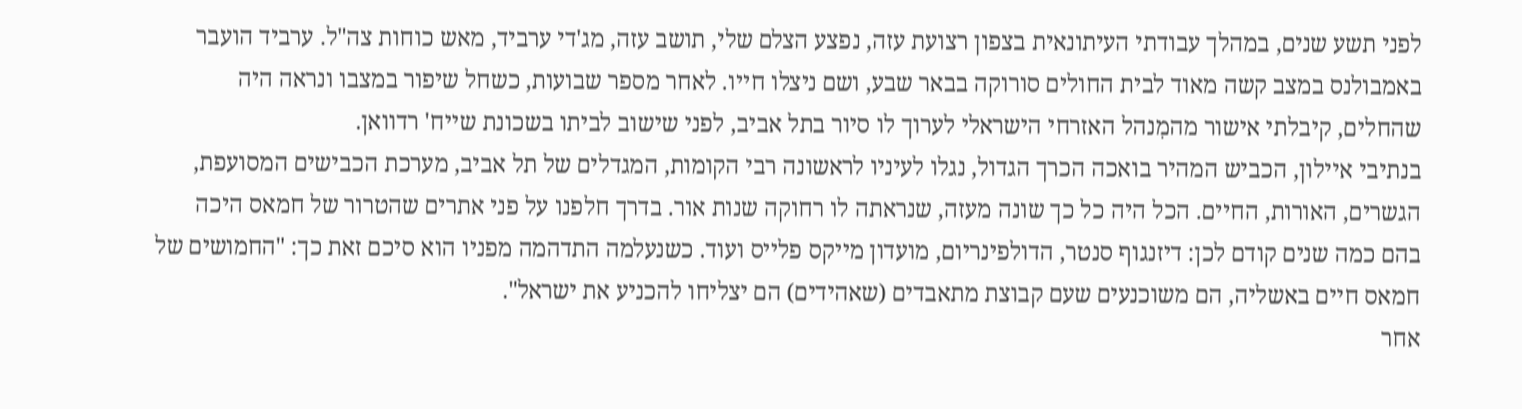לפני תשע שנים, במהלך עבודתי העיתונאית בצפון רצועת עזה, נפצע הצלם שלי, תושב עזה, מג'די ערביד, מאש כוחות צה"ל. ערביד הועבר באמבולנס במצב קשה מאוד לבית החולים סורוקה בבאר שבע, ושם ניצלו חייו. לאחר מספר שבועות, כשחל שיפור במצבו ונראה היה שהחלים, קיבלתי אישור מהמִנהל האזרחי הישראלי לערוך לו סיור בתל אביב, לפני שישוב לביתו בשכונת שייח' רדוואן.
בנתיבי איילון, הכביש המהיר בואכה הכרך הגדול, נגלו לעיניו לראשונה רבי הקומות, המגדלים של תל אביב, מערכת הכבישים המסועפת, הגשרים, האורות, החיים. הכל היה כל כך שונה מעזה, שנראתה לו רחוקה שנות אור. בדרך חלפנו על פני אתרים שהטרור של חמאס היכה בהם כמה שנים קודם לכן: דיזנגוף סנטר, הדולפינריום, מועדון מייקס פלייס ועוד. כשנעלמה התדהמה מפניו הוא סיכם זאת כך: "החמושים של חמאס חיים באשליה, הם משוכנעים שעם קבוצת מתאבדים (שאהידים) הם יצליחו להכניע את ישראל".
אחר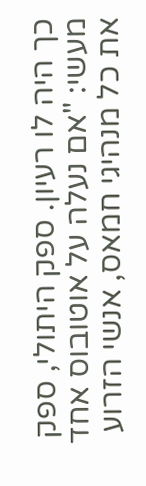כך היה לו רעיון. ספק היתולי, ספק מעשי: "אם נעלה על אוטובוס אחד את כל מנהיגי חמאס, אנשי הזרוע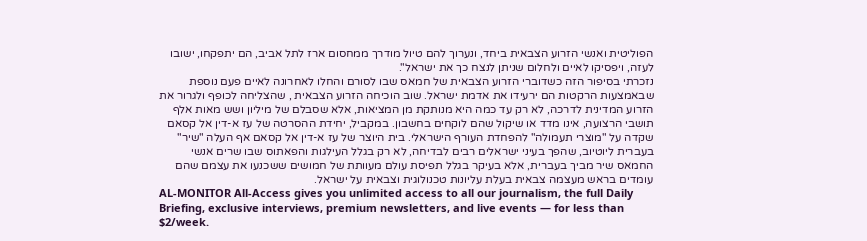הפוליטית ואנשי הזרוע הצבאית ביחד, ונערוך להם טיול מודרך ממחסום ארז לתל אביב, הם יתפקחו, ישובו לעזה, ויפסיקו לאיים ולחלום שניתן לנצח כך את ישראל".
נזכרתי בסיפור הזה כשדוברי הזרוע הצבאית של חמאס שבו לסורם והחלו לאחרונה לאיים פעם נוספת שבאמצעות הרקטות הם ירעידו את אדמת ישראל. שוב הוכיחה הזרוע הצבאית , שהצליחה לכופף ולגרור את הזרוע המדינית לדרכה, לא רק עד כמה היא מנותקת מן המציאות, אלא שסבלם של מיליון ושש מאות אלף תושבי הרצועה, אינו מדד או שיקול שהם לוקחים בחשבון. במקביל, יחידת ההסרטה של עז א-דין אל קסאם שקדה על "מוצרי תעמולה" להפחדת העורף הישראלי. בית היוצר של עז א-דין אל קסאם אף העלה "שיר" בעברית ליוטיוב, שהפך בעיני ישראלים רבים לבדיחה, לא רק בגלל העילגות והפאתוס שבו שרים אנשי החמאס שיר מביך בעברית, אלא בעיקר בגלל תפיסת עולם מעוותת של חמושים ששכנעו את עצמם שהם עומדים בראש מעצמה צבאית בעלת עליונות טכנולוגית וצבאית על ישראל.
AL-MONITOR All-Access gives you unlimited access to all our journalism, the full Daily Briefing, exclusive interviews, premium newsletters, and live events — for less than $2/week.